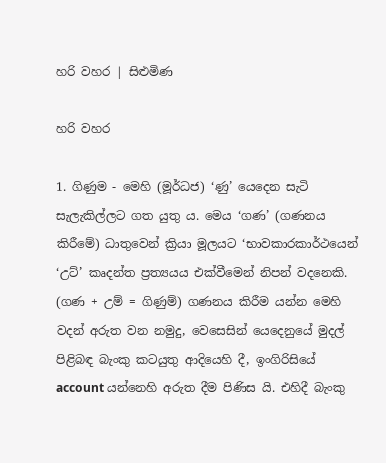හරි වහර | සිළුමිණ

හරි වහර

1. ගිණුම - මෙහි (මූර්ධජ) ‘ණු’ යෙදෙන සැටි සැලැකිල්ලට ගත යුතු ය. මෙය ‘ගණ’ (ගණනය කිරීමේ) ධාතුවෙන් ක්‍රියා මූලයට ‘භාවකාරකාර්ථයෙන් ‘උට්’ කෘදන්ත ප්‍රත්‍යයය එක්වීමෙන් නිපන් වදනෙකි. (ගණ + උම් = ගිණුම්) ගණනය කිරීම යන්න මෙහි වදන් අරුත වන නමුදු, වෙසෙසින් යෙදෙනුයේ මුදල් පිළිබඳ බැංකු කටයුතු ආදියෙහි දී, ඉංගිරිසියේ account යන්නෙහි අරුත දීම පිණිස යි. එහිදී බැංකු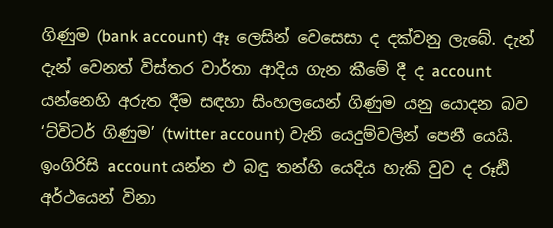ගිණුම (bank account) ඈ ලෙසින් වෙසෙසා ද දක්වනු ලැබේ‍. දැන් දැන් වෙනත් විස්තර වාර්තා ආදිය ගැන කීමේ දී ද account යන්නෙහි අරුත දීම සඳහා සිංහලයෙන් ගිණුම යනු යොදන බව ‘ට්විටර් ගිණුම’ (twitter account) වැනි යෙදුම්වලින් පෙනී යෙයි. ඉංගිරිසි account යන්න එ බඳු තන්හි යෙදිය හැකි වුව ද රූඪි අර්ථයෙන් විනා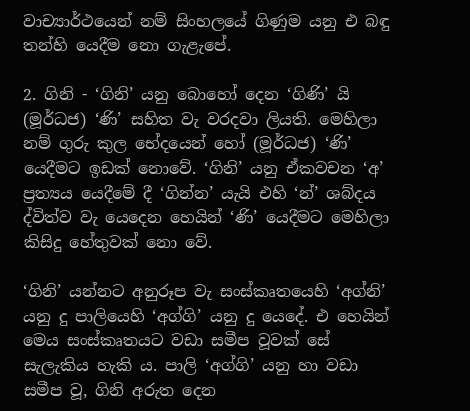වාච්‍යාර්ථයෙන් නම් සිංහලයේ ගිණුම යනු එ බඳු තන්හි යෙදීම නො ගැළැපේ.

2. ගිනි - ‘ගිනි’ යනු බොහෝ දෙන ‘ගිණි’ යි (මූර්ධජ) ‘ණි’ සහිත වැ වරදවා ලියති. මෙහිලා නම් ගුරු කුල භේදයෙන් හෝ (මූර්ධජ) ‘ණි’ යෙදීමට ඉඩක් නොවේ. ‘ගිනි’ යනු ඒකවචන ‘අ’ ප්‍රත්‍යය යෙදීමේ දී ‘ගින්න’ යැයි එහි ‘න්’ ශබ්දය ද්විත්ව වැ යෙදෙන හෙයින් ‘ණි’ යෙදීමට මෙහිලා කිසිදු හේතුවක් නො වේ.

‘ගිනි’ යන්නට අනුරූප වැ සංස්කෘතයෙහි ‘අග්නි’ යනු දු පාලියෙහි ‘අග්ගි’ යනු දු යෙදේ. එ හෙයින් මෙය සංස්කෘතයට වඩා සමීප වූවක් සේ සැලැකිය හැකි ය. පාලි ‘අග්ගි’ යනු හා වඩා සමීප වූ, ගිනි අරුත දෙන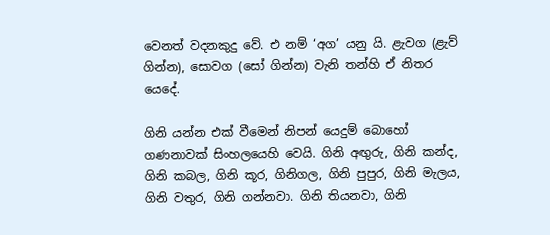වෙනත් වදනකුදු වේ. එ නම් ‘අග’ යනු යි. ළැවග (ළැව් ගින්න), සොවග (සෝ ගින්න) වැනි තන්හි ඒ නිතර යෙදේ.

ගිනි යන්න එක් වීමෙන් නිපන් යෙදුම් බොහෝ ගණනාවක් සිංහලයෙහි වෙයි. ගිනි අඟුරු, ගිනි කන්ද, ගිනි කබල, ගිනි කූර, ගිනිගල, ගිනි පුපුර, ගිනි මැලය, ගිනි වතුර, ගිනි ගන්නවා. ගිනි තියනවා, ගිනි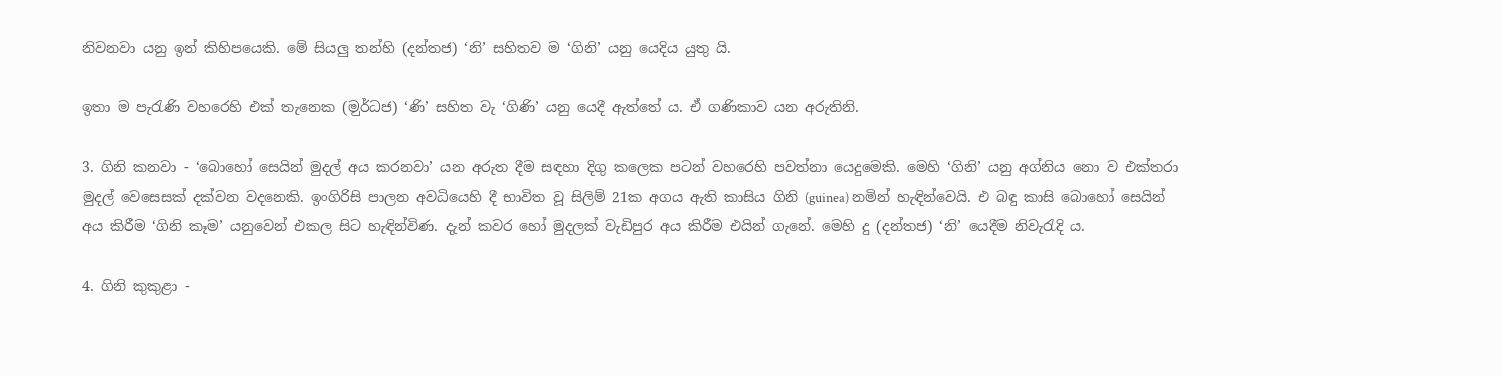නිවනවා යනු ඉන් කිහිපයෙකි. මේ සියලු තන්හි (දන්තජ) ‘නි’ සහිතව ම ‘ගිනි’ යනු යෙදිය යුතු යි.

ඉතා ම පැරැණි වහරෙහි එක් තැනෙක (ම‍ුර්ධජ) ‘ණි’ සහිත වැ ‘ගිණි’ යනු යෙදී ඇත්තේ ය. ඒ ගණිකාව යන අරුතිනි.

3. ගිනි කනවා - ‘බොහෝ සෙයින් මුදල් අය කරනවා’ යන අරුත දීම සඳහා දිගු කලෙක පටන් වහරෙහි පවත්නා යෙදුමෙකි. මෙහි ‘ගිනි’ යනු අග්නිය නො ව එක්තරා මුදල් වෙසෙසක් දක්වන වදනෙකි. ඉංගිරිසි පාලන අවධියෙහි දී භාවිත වූ සිලිම් 21ක අගය ඇති කාසිය ගිනි (guinea) නමින් හැඳින්වෙයි. එ බඳු කාසි බොහෝ සෙයින් අය කිරීම ‘ගිනි කෑම’ යනුවෙන් එකල සිට හැඳින්විණ. දැන් කවර හෝ මුදලක් වැඩිපුර අය කිරීම එයින් ගැනේ. මෙහි දු (දන්තජ) ‘නි’ යෙදීම නිවැරැදි ය.

4. ගිනි කුකුළා -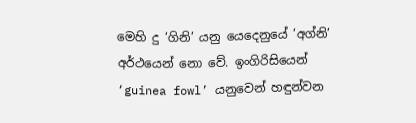මෙහි දු ‘ගිනි’ යනු යෙදෙනුයේ ‘අග්නි’ අර්ථයෙන් නො වේ. ඉංගිරිසියෙන් ‘guinea fowl’ යනුවෙන් හඳුන්වන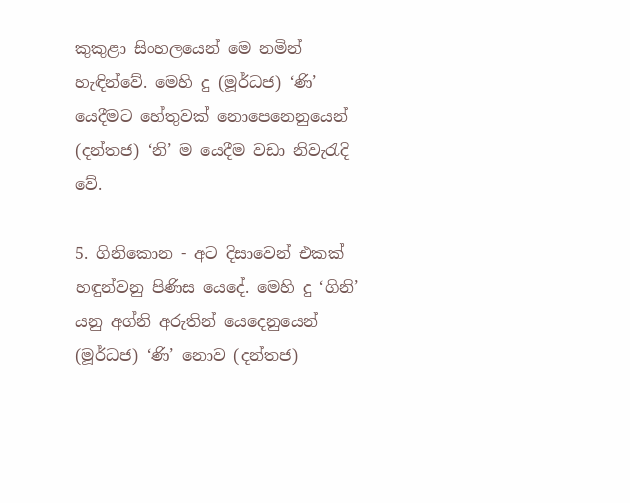කුකුළා සිංහලයෙන් මෙ නමින් හැඳින්වේ. මෙහි දු (මූර්ධජ) ‘ණි’ යෙදීමට හේතුවක් නොපෙනෙනුයෙන් (දන්තජ) ‘නි’ ම යෙදීම වඩා නිවැරැදි වේ.

5. ගිනිකොන - අට දිසාවෙන් එකක් හඳුන්වනු පිණිස යෙදේ‍. මෙහි දු ‘ගිනි’ යනු අග්නි අරුතින් යෙදෙනුයෙන් (මූර්ධජ) ‘ණි’ නොව (දන්තජ)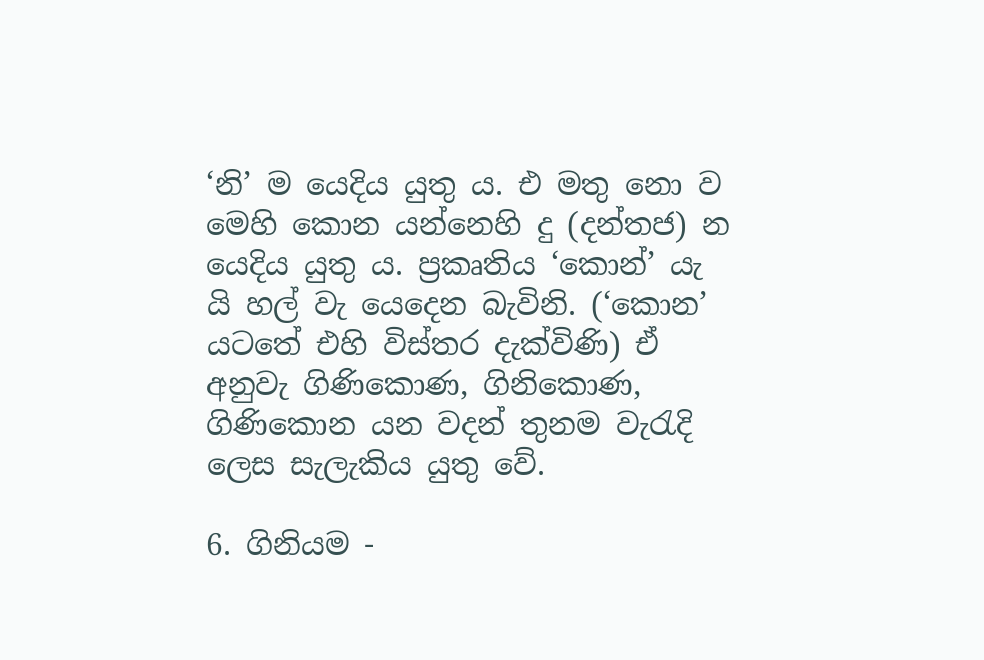‘නි’ ම යෙදිය යුතු ය. එ මතු නො ව මෙහි කොන යන්නෙහි දු (දන්තජ) න යෙදිය යුතු ය. ප්‍රකෘතිය ‘කොන්’ යැ යි හල් වැ යෙදෙන බැවිනි. (‘කොන’ යටතේ එහි විස්තර දැක්විණි) ඒ අනුවැ ගිණිකොණ, ගිනිකොණ, ගිණිකොන යන වදන් තුනම වැරැදි ලෙස සැලැකිය යුතු වේ.

6. ගිනියම -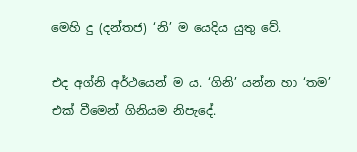මෙහි දු (දන්තජ) ‘නි’ ම යෙදිය යුතු වේ.

එද අග්නි අර්ථයෙන් ම ය. ‘ගිනි’ යන්න හා ‘තම’ එක් වීමෙන් ගිනියම නිපැදේ.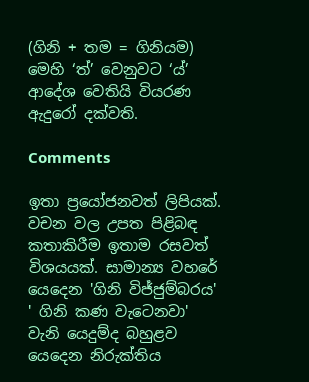(ගිනි + තම = ගිනියම) මෙහි ‘ත්’ වෙනුවට ‘ය්’ ආදේශ වෙතියි වියරණ ඇදුරෝ දක්වති.

Comments

ඉතා ප්‍රයෝජනවත් ලිපියක්. වචන වල උපත පිළිබඳ කතාකිරීම ඉතාම රසවත් විශයයක්. සාමාන්‍ය වහරේ යෙදෙන 'ගිනි විජ්ජුම්බරය' ' ගිනි කණ වැටෙනවා' වැනි යෙදුම්ද බහුළව යෙදෙන නිරුක්තිය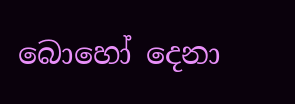බොහෝ දෙනා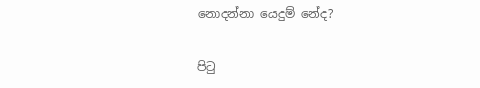නොදන්නා යෙදුම් නේද?

පිටු